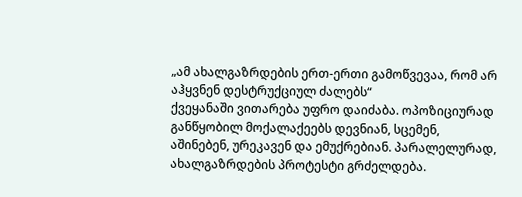„ამ ახალგაზრდების ერთ-ერთი გამოწვევაა, რომ არ აჰყვნენ დესტრუქციულ ძალებს“
ქვეყანაში ვითარება უფრო დაიძაბა. ოპოზიციურად განწყობილ მოქალაქეებს დევნიან, სცემენ, აშინებენ, ურეკავენ და ემუქრებიან. პარალელურად, ახალგაზრდების პროტესტი გრძელდება.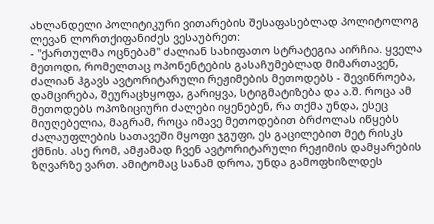ახლანდელი პოლიტიკური ვითარების შესაფასებლად პოლიტოლოგ ლევან ლორთქიფანიძეს ვესაუბრეთ:
- "ქართულმა ოცნებამ" ძალიან სახიფათო სტრატეგია აირჩია. ყველა მეთოდი, რომელთაც ოპონენტების გასაჩუმებლად მიმართავენ, ძალიან ჰგავს ავტორიტარული რეჟიმების მეთოდებს - შევიწროება, დამცირება, შეურაცხყოფა, გარიყვა, სტიგმატიზება და ა.შ. როცა ამ მეთოდებს ოპოზიციური ძალები იყენებენ, რა თქმა უნდა, ესეც მიუღებელია, მაგრამ, როცა იმავე მეთოდებით ბრძოლას იწყებს ძალაუფლების სათავეში მყოფი ჯგუფი, ეს გაცილებით მეტ რისკს ქმნის. ასე რომ, ამჟამად ჩვენ ავტორიტარული რეჟიმის დამყარების ზღვარზე ვართ. ამიტომაც სანამ დროა, უნდა გამოფხიზლდეს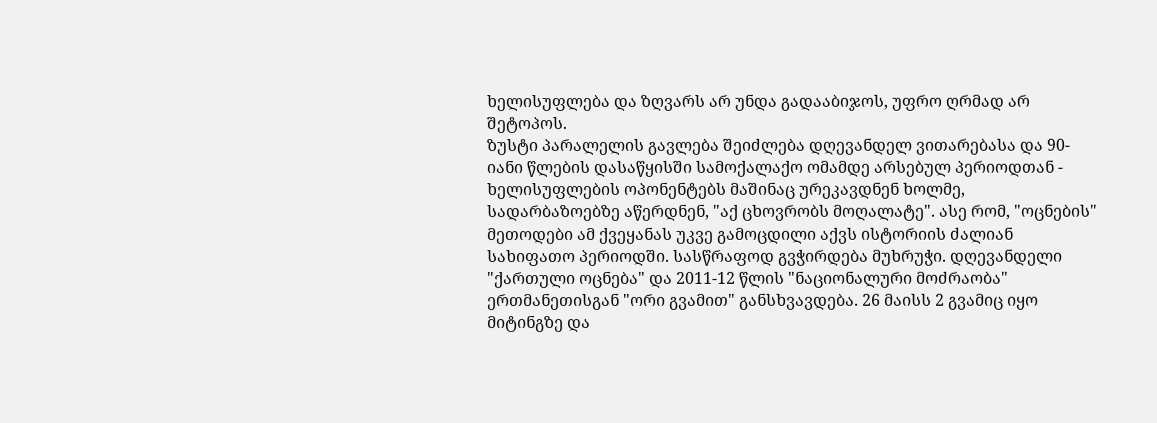ხელისუფლება და ზღვარს არ უნდა გადააბიჯოს, უფრო ღრმად არ შეტოპოს.
ზუსტი პარალელის გავლება შეიძლება დღევანდელ ვითარებასა და 90-იანი წლების დასაწყისში სამოქალაქო ომამდე არსებულ პერიოდთან - ხელისუფლების ოპონენტებს მაშინაც ურეკავდნენ ხოლმე, სადარბაზოებზე აწერდნენ, "აქ ცხოვრობს მოღალატე". ასე რომ, "ოცნების" მეთოდები ამ ქვეყანას უკვე გამოცდილი აქვს ისტორიის ძალიან სახიფათო პერიოდში. სასწრაფოდ გვჭირდება მუხრუჭი. დღევანდელი "ქართული ოცნება" და 2011-12 წლის "ნაციონალური მოძრაობა" ერთმანეთისგან "ორი გვამით" განსხვავდება. 26 მაისს 2 გვამიც იყო მიტინგზე და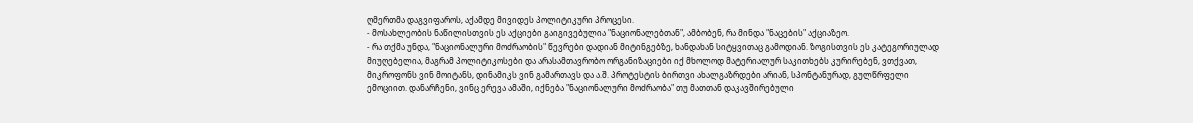ღმერთმა დაგვიფაროს, აქამდე მივიდეს პოლიტიკური პროცესი.
- მოსახლეობის ნაწილისთვის ეს აქციები გაიგივებულია "ნაციონალებთან", ამბობენ, რა მინდა "ნაცების" აქციაზეო.
- რა თქმა უნდა, "ნაციონალური მოძრაობის" წევრები დადიან მიტინგებზე, ხანდახან სიტყვითაც გამოდიან. ზოგისთვის ეს კატეგორიულად მიუღებელია, მაგრამ პოლიტიკოსები და არასამთავრობო ორგანიზაციები იქ მხოლოდ მატერიალურ საკითხებს კურირებენ, ვთქვათ, მიკროფონს ვინ მოიტანს, დინამიკს ვინ გამართავს და ა.შ. პროტესტის ბირთვი ახალგაზრდები არიან, სპონტანურად, გულწრფელი ემოციით. დანარჩენი, ვინც ერევა ამაში, იქნება "ნაციონალური მოძრაობა" თუ მათთან დაკავშირებული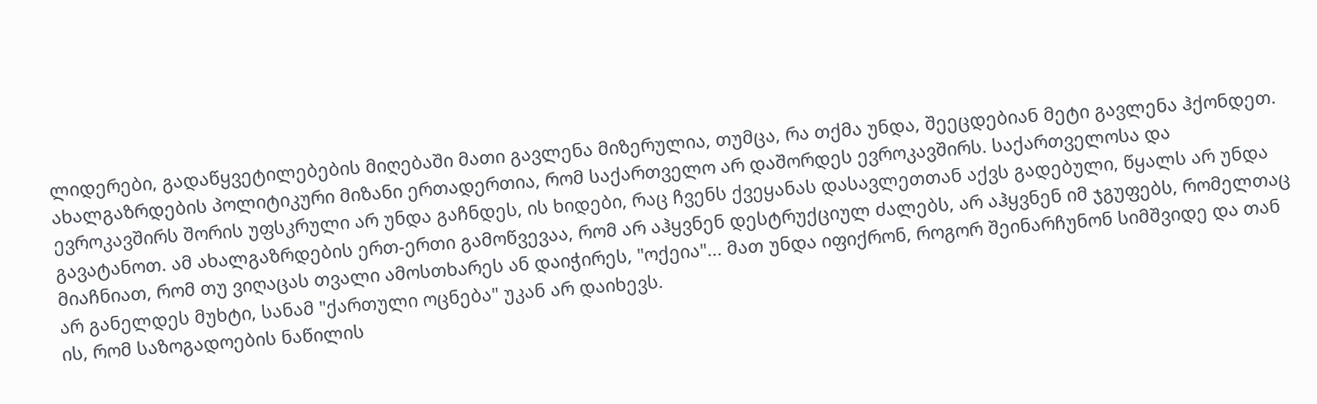ლიდერები, გადაწყვეტილებების მიღებაში მათი გავლენა მიზერულია, თუმცა, რა თქმა უნდა, შეეცდებიან მეტი გავლენა ჰქონდეთ. ახალგაზრდების პოლიტიკური მიზანი ერთადერთია, რომ საქართველო არ დაშორდეს ევროკავშირს. საქართველოსა და ევროკავშირს შორის უფსკრული არ უნდა გაჩნდეს, ის ხიდები, რაც ჩვენს ქვეყანას დასავლეთთან აქვს გადებული, წყალს არ უნდა გავატანოთ. ამ ახალგაზრდების ერთ-ერთი გამოწვევაა, რომ არ აჰყვნენ დესტრუქციულ ძალებს, არ აჰყვნენ იმ ჯგუფებს, რომელთაც მიაჩნიათ, რომ თუ ვიღაცას თვალი ამოსთხარეს ან დაიჭირეს, "ოქეია"... მათ უნდა იფიქრონ, როგორ შეინარჩუნონ სიმშვიდე და თან არ განელდეს მუხტი, სანამ "ქართული ოცნება" უკან არ დაიხევს.
ის, რომ საზოგადოების ნაწილის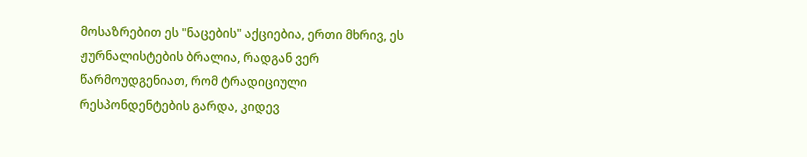მოსაზრებით ეს "ნაცების" აქციებია, ერთი მხრივ, ეს ჟურნალისტების ბრალია, რადგან ვერ წარმოუდგენიათ, რომ ტრადიციული რესპონდენტების გარდა, კიდევ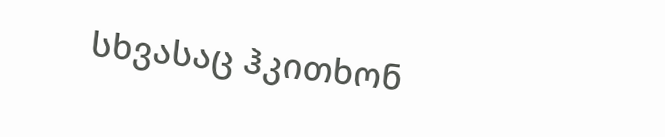სხვასაც ჰკითხონ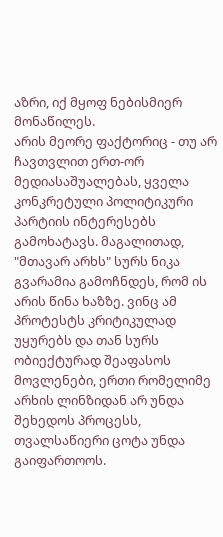აზრი, იქ მყოფ ნებისმიერ მონაწილეს.
არის მეორე ფაქტორიც - თუ არ ჩავთვლით ერთ-ორ მედიასაშუალებას, ყველა კონკრეტული პოლიტიკური პარტიის ინტერესებს გამოხატავს. მაგალითად, "მთავარ არხს" სურს ნიკა გვარამია გამოჩნდეს, რომ ის არის წინა ხაზზე. ვინც ამ პროტესტს კრიტიკულად უყურებს და თან სურს ობიექტურად შეაფასოს მოვლენები, ერთი რომელიმე არხის ლინზიდან არ უნდა შეხედოს პროცესს, თვალსაწიერი ცოტა უნდა გაიფართოოს.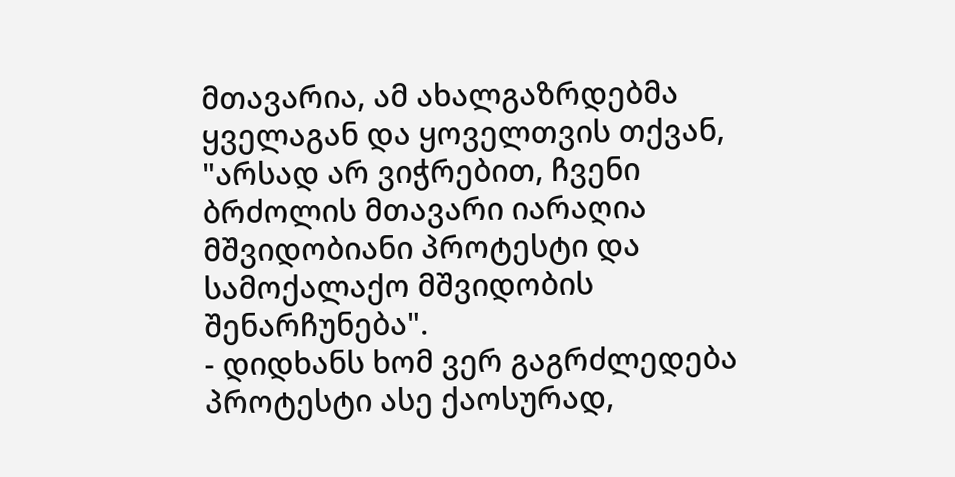მთავარია, ამ ახალგაზრდებმა ყველაგან და ყოველთვის თქვან, "არსად არ ვიჭრებით, ჩვენი ბრძოლის მთავარი იარაღია მშვიდობიანი პროტესტი და სამოქალაქო მშვიდობის შენარჩუნება".
- დიდხანს ხომ ვერ გაგრძლედება პროტესტი ასე ქაოსურად,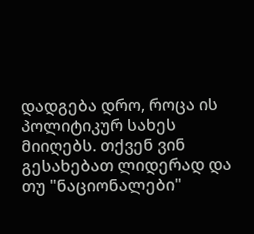დადგება დრო, როცა ის პოლიტიკურ სახეს მიიღებს. თქვენ ვინ გესახებათ ლიდერად და თუ "ნაციონალები"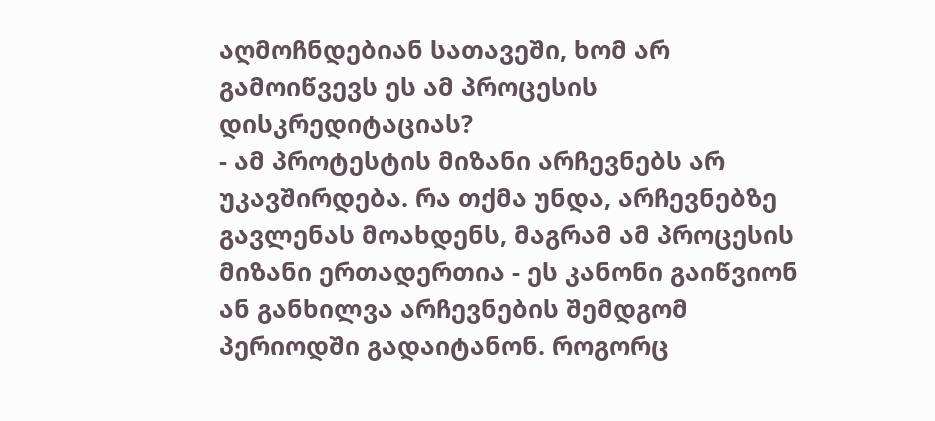აღმოჩნდებიან სათავეში, ხომ არ გამოიწვევს ეს ამ პროცესის დისკრედიტაციას?
- ამ პროტესტის მიზანი არჩევნებს არ უკავშირდება. რა თქმა უნდა, არჩევნებზე გავლენას მოახდენს, მაგრამ ამ პროცესის მიზანი ერთადერთია - ეს კანონი გაიწვიონ ან განხილვა არჩევნების შემდგომ პერიოდში გადაიტანონ. როგორც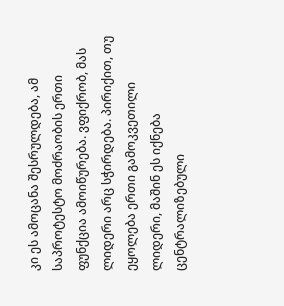კი ეს ამოცანა შესრულდება, ამ საპროტესტო მოძრაობის ერთი ფუნქცია ამოიწურება. ვფიქრობ, მას ლიდერი არც სჭირდება. პირიქით, თუ ეყოლება ერთი გამოკვეთილი ლიდერი, მაშინ ეს იქნება ცენტრალიზებული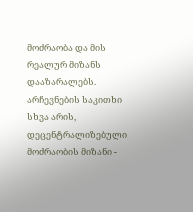მოძრაობა და მის რეალურ მიზანს დააზარალებს. არჩევნების საკითხი სხვა არის, დეცენტრალიზებული მოძრაობის მიზანი -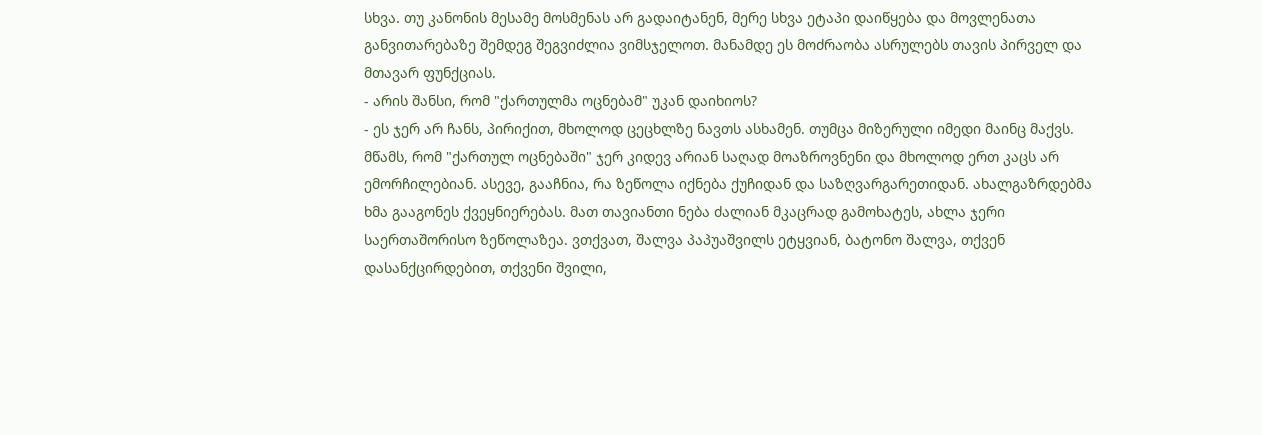სხვა. თუ კანონის მესამე მოსმენას არ გადაიტანენ, მერე სხვა ეტაპი დაიწყება და მოვლენათა განვითარებაზე შემდეგ შეგვიძლია ვიმსჯელოთ. მანამდე ეს მოძრაობა ასრულებს თავის პირველ და მთავარ ფუნქციას.
- არის შანსი, რომ "ქართულმა ოცნებამ" უკან დაიხიოს?
- ეს ჯერ არ ჩანს, პირიქით, მხოლოდ ცეცხლზე ნავთს ასხამენ. თუმცა მიზერული იმედი მაინც მაქვს. მწამს, რომ "ქართულ ოცნებაში" ჯერ კიდევ არიან საღად მოაზროვნენი და მხოლოდ ერთ კაცს არ ემორჩილებიან. ასევე, გააჩნია, რა ზეწოლა იქნება ქუჩიდან და საზღვარგარეთიდან. ახალგაზრდებმა ხმა გააგონეს ქვეყნიერებას. მათ თავიანთი ნება ძალიან მკაცრად გამოხატეს, ახლა ჯერი საერთაშორისო ზეწოლაზეა. ვთქვათ, შალვა პაპუაშვილს ეტყვიან, ბატონო შალვა, თქვენ დასანქცირდებით, თქვენი შვილი,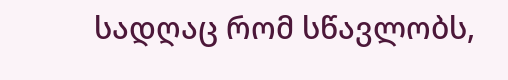სადღაც რომ სწავლობს,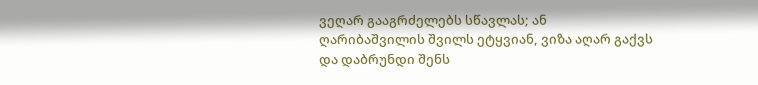ვეღარ გააგრძელებს სწავლას; ან ღარიბაშვილის შვილს ეტყვიან, ვიზა აღარ გაქვს და დაბრუნდი შენს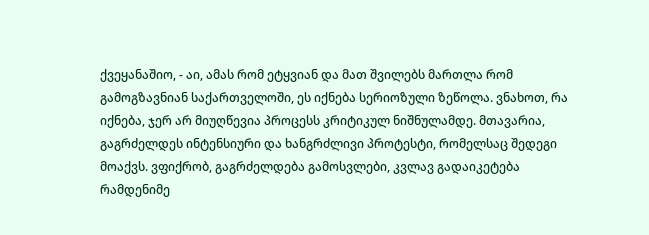ქვეყანაშიო, - აი, ამას რომ ეტყვიან და მათ შვილებს მართლა რომ გამოგზავნიან საქართველოში, ეს იქნება სერიოზული ზეწოლა. ვნახოთ, რა იქნება, ჯერ არ მიუღწევია პროცესს კრიტიკულ ნიშნულამდე. მთავარია, გაგრძელდეს ინტენსიური და ხანგრძლივი პროტესტი, რომელსაც შედეგი მოაქვს. ვფიქრობ, გაგრძელდება გამოსვლები, კვლავ გადაიკეტება რამდენიმე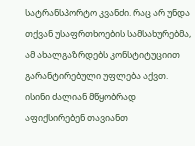სატრანსპორტო კვანძი. რაც არ უნდა თქვან უსაფრთხოების სამსახურებმა, ამ ახალგაზრდებს კონსტიტუციით გარანტირებული უფლება აქვთ. ისინი ძალიან მწყობრად აფიქსირებენ თავიანთ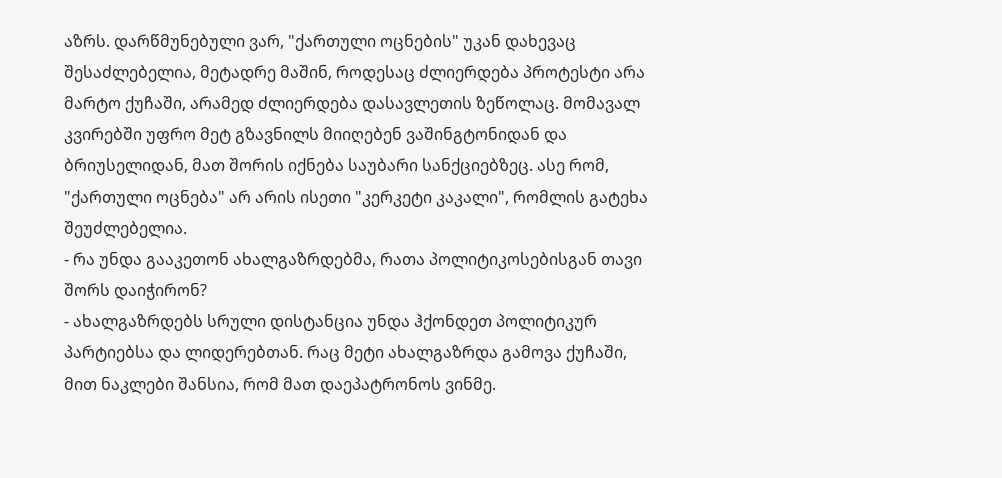აზრს. დარწმუნებული ვარ, "ქართული ოცნების" უკან დახევაც შესაძლებელია, მეტადრე მაშინ, როდესაც ძლიერდება პროტესტი არა მარტო ქუჩაში, არამედ ძლიერდება დასავლეთის ზეწოლაც. მომავალ კვირებში უფრო მეტ გზავნილს მიიღებენ ვაშინგტონიდან და ბრიუსელიდან, მათ შორის იქნება საუბარი სანქციებზეც. ასე რომ, "ქართული ოცნება" არ არის ისეთი "კერკეტი კაკალი", რომლის გატეხა შეუძლებელია.
- რა უნდა გააკეთონ ახალგაზრდებმა, რათა პოლიტიკოსებისგან თავი შორს დაიჭირონ?
- ახალგაზრდებს სრული დისტანცია უნდა ჰქონდეთ პოლიტიკურ პარტიებსა და ლიდერებთან. რაც მეტი ახალგაზრდა გამოვა ქუჩაში, მით ნაკლები შანსია, რომ მათ დაეპატრონოს ვინმე.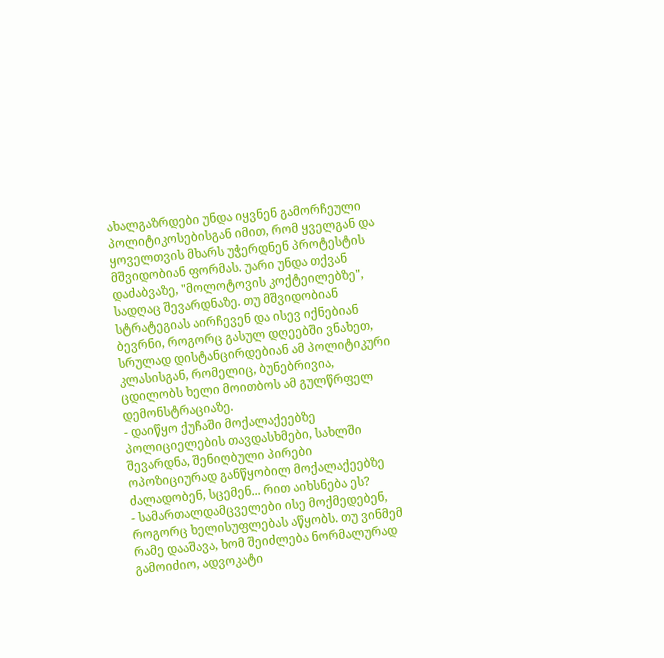ახალგაზრდები უნდა იყვნენ გამორჩეული პოლიტიკოსებისგან იმით, რომ ყველგან და ყოველთვის მხარს უჭერდნენ პროტესტის მშვიდობიან ფორმას. უარი უნდა თქვან დაძაბვაზე, "მოლოტოვის კოქტეილებზე", სადღაც შევარდნაზე. თუ მშვიდობიან სტრატეგიას აირჩევენ და ისევ იქნებიან ბევრნი, როგორც გასულ დღეებში ვნახეთ, სრულად დისტანცირდებიან ამ პოლიტიკური კლასისგან, რომელიც, ბუნებრივია, ცდილობს ხელი მოითბოს ამ გულწრფელ დემონსტრაციაზე.
- დაიწყო ქუჩაში მოქალაქეებზე პოლიციელების თავდასხმები, სახლში შევარდნა, შენიღბული პირები ოპოზიციურად განწყობილ მოქალაქეებზე ძალადობენ, სცემენ... რით აიხსნება ეს?
- სამართალდამცველები ისე მოქმედებენ, როგორც ხელისუფლებას აწყობს. თუ ვინმემ რამე დააშავა, ხომ შეიძლება ნორმალურად გამოიძიო, ადვოკატი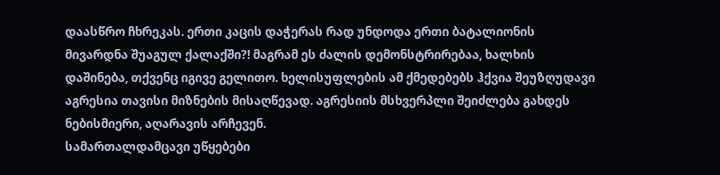დაასწრო ჩხრეკას. ერთი კაცის დაჭერას რად უნდოდა ერთი ბატალიონის მივარდნა შუაგულ ქალაქში?! მაგრამ ეს ძალის დემონსტრირებაა, ხალხის დაშინება, თქვენც იგივე გელითო. ხელისუფლების ამ ქმედებებს ჰქვია შეუზღუდავი აგრესია თავისი მიზნების მისაღწევად. აგრესიის მსხვერპლი შეიძლება გახდეს ნებისმიერი, აღარავის არჩევენ.
სამართალდამცავი უწყებები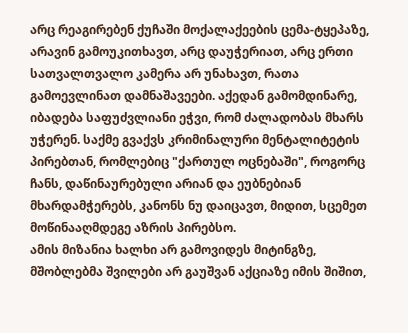არც რეაგირებენ ქუჩაში მოქალაქეების ცემა-ტყეპაზე, არავინ გამოუკითხავთ, არც დაუჭერიათ, არც ერთი სათვალთვალო კამერა არ უნახავთ, რათა გამოევლინათ დამნაშავეები. აქედან გამომდინარე, იბადება საფუძვლიანი ეჭვი, რომ ძალადობას მხარს უჭერენ. საქმე გვაქვს კრიმინალური მენტალიტეტის პირებთან, რომლებიც "ქართულ ოცნებაში", როგორც ჩანს, დაწინაურებული არიან და ეუბნებიან მხარდამჭერებს, კანონს ნუ დაიცავთ, მიდით, სცემეთ მოწინააღმდეგე აზრის პირებსო.
ამის მიზანია ხალხი არ გამოვიდეს მიტინგზე, მშობლებმა შვილები არ გაუშვან აქციაზე იმის შიშით,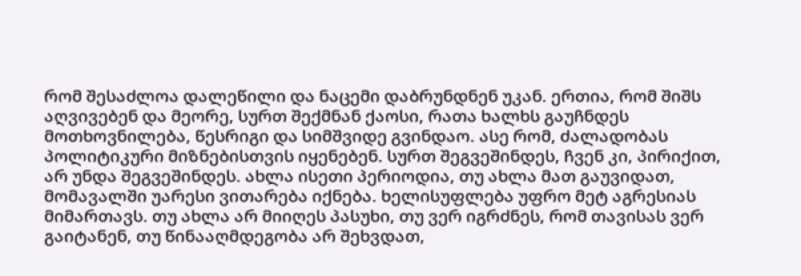რომ შესაძლოა დალეწილი და ნაცემი დაბრუნდნენ უკან. ერთია, რომ შიშს აღვივებენ და მეორე, სურთ შექმნან ქაოსი, რათა ხალხს გაუჩნდეს მოთხოვნილება, წესრიგი და სიმშვიდე გვინდაო. ასე რომ, ძალადობას პოლიტიკური მიზნებისთვის იყენებენ. სურთ შეგვეშინდეს, ჩვენ კი, პირიქით, არ უნდა შეგვეშინდეს. ახლა ისეთი პერიოდია, თუ ახლა მათ გაუვიდათ, მომავალში უარესი ვითარება იქნება. ხელისუფლება უფრო მეტ აგრესიას მიმართავს. თუ ახლა არ მიიღეს პასუხი, თუ ვერ იგრძნეს, რომ თავისას ვერ გაიტანენ, თუ წინააღმდეგობა არ შეხვდათ,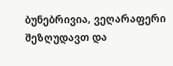ბუნებრივია, ვეღარაფერი შეზღუდავთ და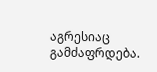აგრესიაც გამძაფრდება.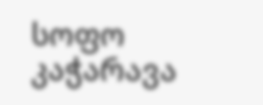სოფო კაჭარავა